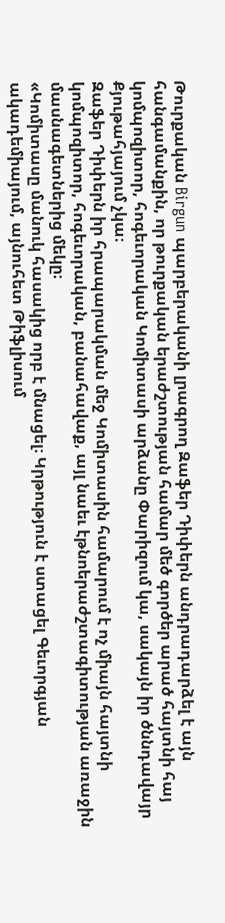Թուրքական Birgun պարբերականի լրագրող Զաֆեր Դիփերն անդրադարձել է այն հանգամանքին, որ թուրքական երաժշտության համար մեծ գործեր արած հայտնի հայ կոմպոզիտոր, հոգեւորական Կոմիտասի արձանը Փարիզում կա, սակայն իր ծննդավայր Քյութահյայում չկա։
Զաֆեր Դիփերն իր հրապարակման մեջ Կոմիտասին համարում է ոչ միայն հայտնի կոմպոզիտոր, հոգեւորական, բանահավաք, այլ նաեւ էթնոերաժշտագիտության առաջին մասնագետներից մեկը։
«Կոմիտասը մանուկ հասակից որբ է մնացել։ Կրթություն է ստացել Գեւորգյան ակադեմիայում, այնուհետ Թիֆլիսում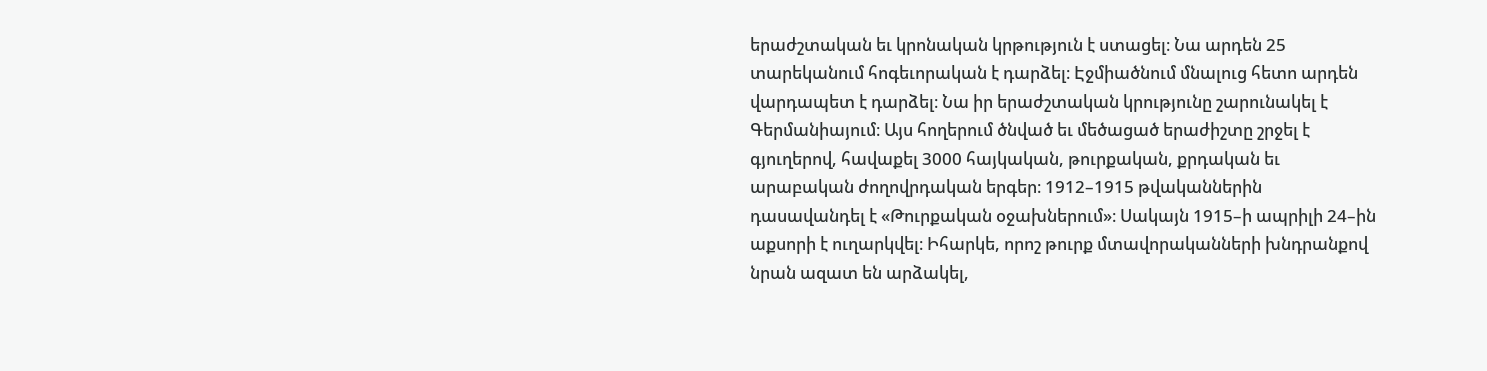երաժշտական եւ կրոնական կրթություն է ստացել։ Նա արդեն 25 տարեկանում հոգեւորական է դարձել։ Էջմիածնում մնալուց հետո արդեն վարդապետ է դարձել։ Նա իր երաժշտական կրությունը շարունակել է Գերմանիայում։ Այս հողերում ծնված եւ մեծացած երաժիշտը շրջել է գյուղերով, հավաքել 3000 հայկական, թուրքական, քրդական եւ արաբական ժողովրդական երգեր։ 1912–1915 թվականներին դասավանդել է «Թուրքական օջախներում»։ Սակայն 1915–ի ապրիլի 24–ին աքսորի է ուղարկվել։ Իհարկե, որոշ թուրք մտավորականների խնդրանքով նրան ազատ են արձակել,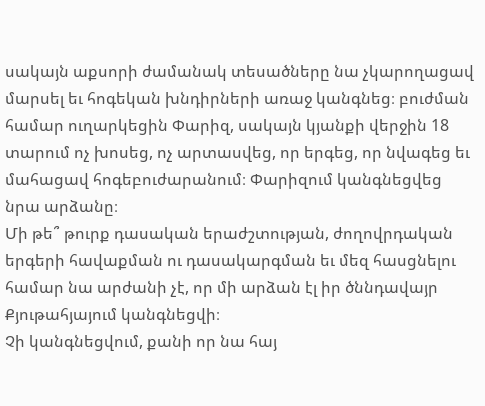սակայն աքսորի ժամանակ տեսածները նա չկարողացավ մարսել եւ հոգեկան խնդիրների առաջ կանգնեց։ բուժման համար ուղարկեցին Փարիզ, սակայն կյանքի վերջին 18 տարում ոչ խոսեց, ոչ արտասվեց, որ երգեց, որ նվագեց եւ մահացավ հոգեբուժարանում։ Փարիզում կանգնեցվեց նրա արձանը։
Մի թե՞ թուրք դասական երաժշտության, ժողովրդական երգերի հավաքման ու դասակարգման եւ մեզ հասցնելու համար նա արժանի չէ, որ մի արձան էլ իր ծննդավայր Քյութահյայում կանգնեցվի։
Չի կանգնեցվում, քանի որ նա հայ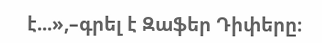է...»,–գրել է Զաֆեր Դիփերը։